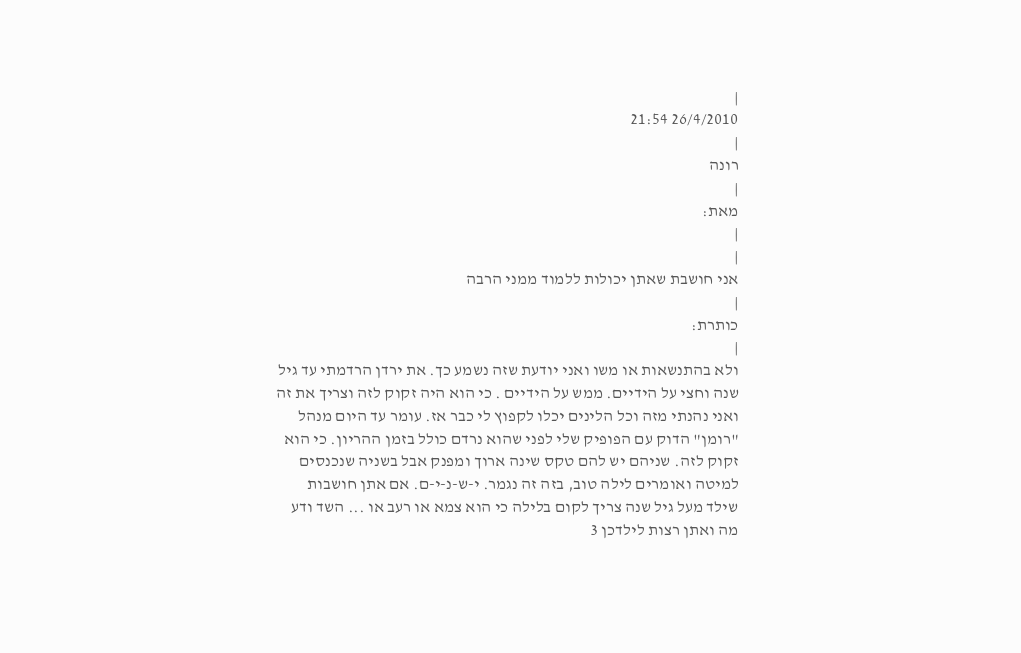|
26/4/2010 21:54
|
רונה
|
מאת:
|
|
אני חושבת שאתן יכולות ללמוד ממני הרבה
|
כותרת:
|
ולא בהתנשאות או משו ואני יודעת שזה נשמע כך. את ירדן הרדמתי עד גיל שנה וחצי על הידיים. ממש על הידיים . כי הוא היה זקוק לזה וצריך את זה ואני נהנתי מזה וכל הלינים יכלו לקפוץ לי כבר אז. עומר עד היום מנהל "רומן" הדוק עם הפופיק שלי לפני שהוא נרדם כולל בזמן ההריון. כי הוא זקוק לזה. שניהם יש להם טקס שינה ארוך ומפנק אבל בשניה שנכנסים למיטה ואומרים לילה טוב, בזה זה נגמר. י-ש-נ-י-ם. אם אתן חושבות שילד מעל גיל שנה צריך לקום בלילה כי הוא צמא או רעב או ... השד ודע מה ואתן רצות לילדכן 3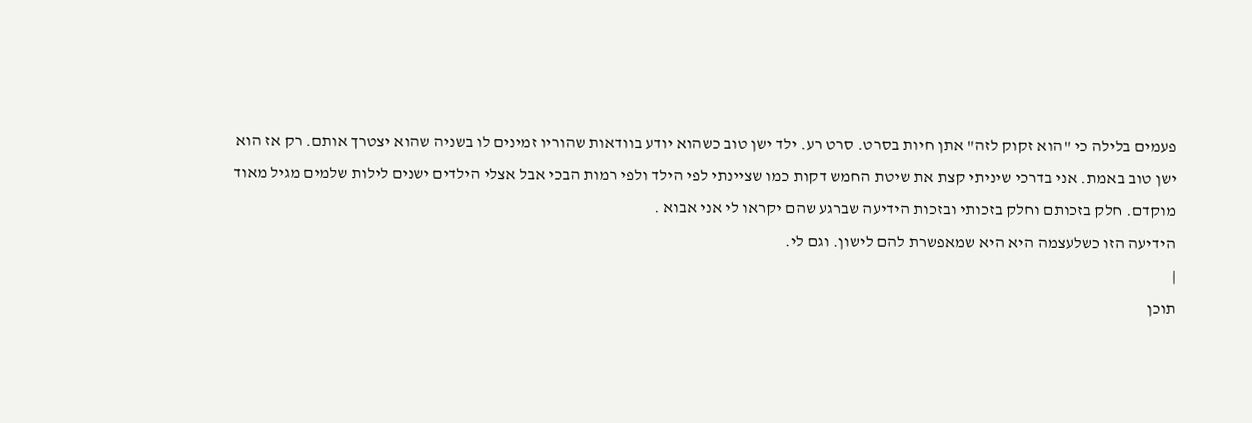פעמים בלילה כי "הוא זקוק לזה" אתן חיות בסרט. סרט רע. ילד ישן טוב כשהוא יודע בוודאות שהוריו זמינים לו בשניה שהוא יצטרך אותם. רק אז הוא ישן טוב באמת. אני בדרכי שיניתי קצת את שיטת החמש דקות כמו שציינתי לפי הילד ולפי רמות הבכי אבל אצלי הילדים ישנים לילות שלמים מגיל מאוד מוקדם. חלק בזכותם וחלק בזכותי ובזכות הידיעה שברגע שהם יקראו לי אני אבוא .
הידיעה הזו כשלעצמה היא היא שמאפשרת להם לישון. וגם לי.
|
תוכן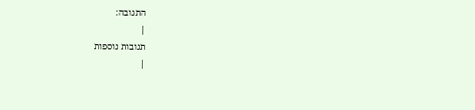התגובה:
|
תגובות נוספות
|